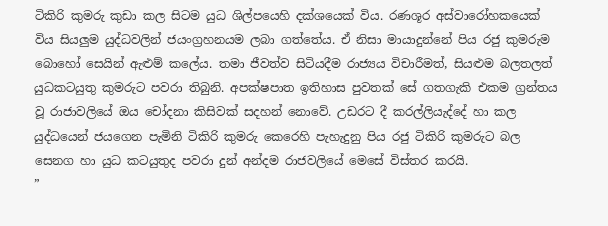ටිකිරි කුමරු කුඩා කල සිටම යුධ ශිල්පයෙහි දක්ශයෙක් විය. රණශූර අස්වාරෝහකයෙක් විය සියලුම යුද්ධවලින් ජයංග්‍රහනයම ලබා ගත්තේය. ඒ නිසා මායාදුන්නේ පිය රජු කුමරුම බොහෝ සෙයින් ඇළුම් කලේය. තමා ජීවත්ව සිටියදීම රාජ්‍යය විචාරීමත්, සියළුම බලතලත් යුධකටයුතු කුමරුට පවරා තිබුනි. අපක්ෂපාත ඉතිහාස පුවතක් සේ ගතගැකි එකම ග්‍රන්තය වූ රාජාවලියේ ඔය චෝදනා කිසිවක් සදහන් නොවේ. උඩරට දී කරල්ලියැද්දේ හා කල යුද්ධයෙන් ජයගෙන පැමිනි ටිකිරි කුමරු කෙරෙහි පැහැදුනු පිය රජු ටිකිරි කුමරුට බල සෙනග හා යුධ කටයුතුද පවරා දුන් අන්දම රාජවලියේ මෙසේ විස්තර කරයි.
”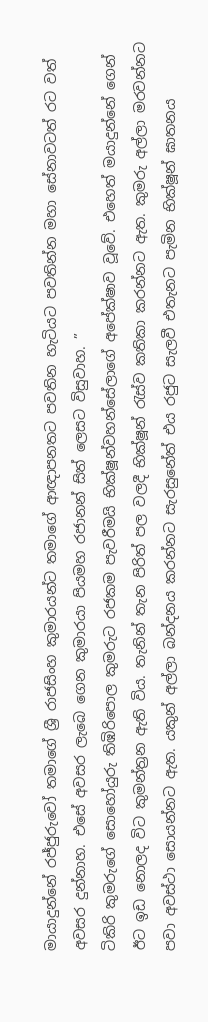මායාදුන්නේ රජ්ජුරුවෝ තමාගේ ශ්‍රී රාජසිංහ කුමාරයන්ට තමාගේ ආඥාපනතට පවතින හැටියට පවතින්න මහා සේනාවටත් රට වත් අවසර දුන්නාහ. එසේ අවසර ලැබෙ ගෙන කුමාරයා පියමහ රජානන් සිත් ලෙසට විසුවාහ. ”
ටිකිරි කුමරුගේ සොහෝයුරු තිඹිරිපොල කුමරුට රජකම පැවරීමයි භික්ෂූන්වහන්සේලාගේ අපේක්ෂාව වූවේ. එහෙත් මයාදුන්නේ ගෙන් ඊට ඉඩ නොලද විට කුමන්ත්‍රන ඇති විය. තැනින් තැන පිරිත් පල වලදී භික්ෂූන් ‍රැස්ව කතිකා කරන්නට ඇත. කුමරු අල්ලා මරවන්නට පවා අවස්ථා සොයන්නට ඇත. යකුන් අල්ලා බන්දනය කරන්නට සැරසුනේත් එය රජුට සැලවී එතැනට පැමින භික්ෂූන් ඝාතනය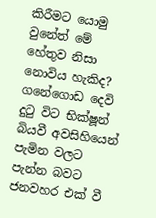කිරීමට යොමු වුනේත් මේ හේතුව නිසා නොවිය හැකිද? ගනේගොඩ දෙවි දු‍ටු විට භික්ෂූන් බියවී අවසිහියෙන් පැමින වලට පැන්න බවට ජනවහර එක් වී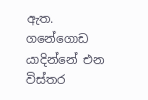ඇත.
ගනේගොඩ යාදින්නේ එන විස්තර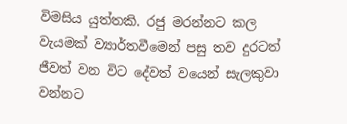විමසිය යුත්තකි. රජු මරන්නට කල වැයමක් ව්‍යාර්තවීමෙන් පසු තව දුරටත් ජීවත් වන විට දේවත් වයෙන් සැලකුවා වන්නට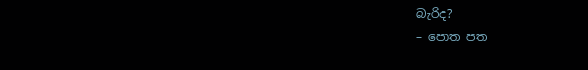බැරිද?
– පොත පත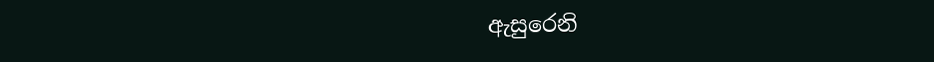ඇසුරෙනි